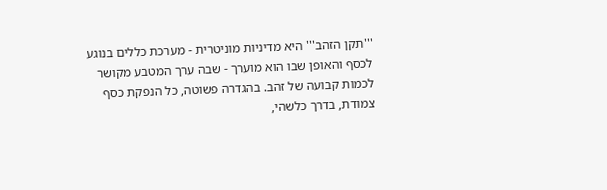'''תקן הזהב''' היא מדיניות מוניטרית - מערכת כללים בנוגע לכסף והאופן שבו הוא מוערך - שבה ערך המטבע מקושר לכמות קבועה של זהב. בהגדרה פשוטה, כל הנפקת כסף צמודת, בדרך כלשהי,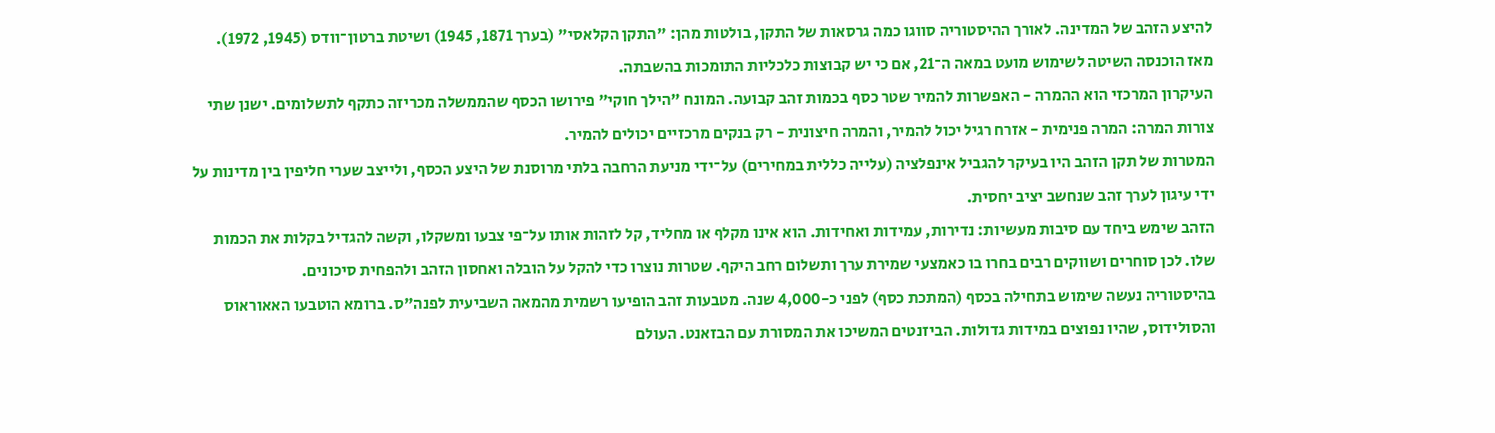להיצע הזהב של המדינה. לאורך ההיסטוריה סווגו כמה גרסאות של התקן, בולטות מהן: "התקן הקלאסי" (בערך 1871, 1945) ושיטת ברטון־וודס (1945, 1972). מאז הוכנסה השיטה לשימוש מועט במאה ה־21, אם כי יש קבוצות כלכליות התומכות בהשבתה.
העיקרון המרכזי הוא ההמרה - האפשרות להמיר שטר כסף בכמות זהב קבועה. המונח "הילך חוקי" פירושו הכסף שהממשלה מכריזה כתקף לתשלומים. ישנן שתי צורות המרה: המרה פנימית - אזרח רגיל יכול להמיר, והמרה חיצונית - רק בנקים מרכזיים יכולים להמיר.
המטרות של תקן הזהב היו בעיקר להגביל אינפלציה (עלייה כללית במחירים) על־ידי מניעת הרחבה בלתי מרוסנת של היצע הכסף, ולייצב שערי חליפין בין מדינות על ידי עיגון לערך זהב שנחשב יציב יחסית.
הזהב שימש ביחד עם סיבות מעשיות: נדירות, עמידות ואחידות. הוא אינו מקלף או מחליד, קל לזהות אותו על־פי צבעו ומשקלו, וקשה להגדיל בקלות את הכמות שלו. לכן סוחרים ושווקים רבים בחרו בו כאמצעי שמירת ערך ותשלום רחב היקף. שטרות נוצרו כדי להקל על הובלה ואחסון הזהב ולהפחית סיכונים.
בהיסטוריה נעשה שימוש בתחילה בכסף (המתכת כסף) לפני כ-4,000 שנה. מטבעות זהב הופיעו רשמית מהמאה השביעית לפנה"ס. ברומא הוטבעו האאוראוס והסולידוס, שהיו נפוצים במידות גדולות. הביזנטים המשיכו את המסורת עם הבזאנט. העולם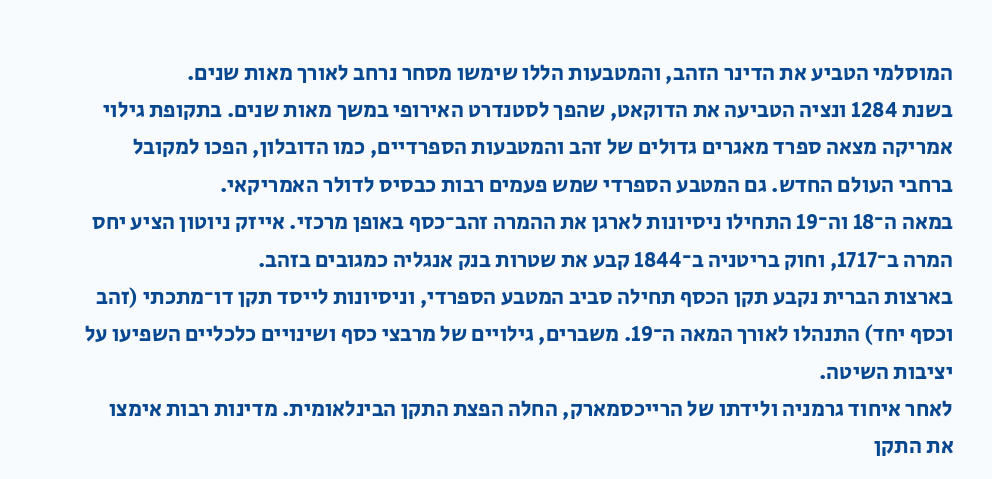המוסלמי הטביע את הדינר הזהב, והמטבעות הללו שימשו מסחר נרחב לאורך מאות שנים.
בשנת 1284 ונציה הטביעה את הדוקאט, שהפך לסטנדרט האירופי במשך מאות שנים. בתקופת גילוי אמריקה מצאה ספרד מאגרים גדולים של זהב והמטבעות הספרדיים, כמו הדובלון, הפכו למקובל ברחבי העולם החדש. גם המטבע הספרדי שמש פעמים רבות כבסיס לדולר האמריקאי.
במאה ה־18 וה־19 התחילו ניסיונות לארגן את ההמרה זהב־כסף באופן מרכזי. אייזק ניוטון הציע יחס המרה ב־1717, וחוק בריטניה ב־1844 קבע את שטרות בנק אנגליה כמגובים בזהב.
בארצות הברית נקבע תקן הכסף תחילה סביב המטבע הספרדי, וניסיונות לייסד תקן דו־מתכתי (זהב וכסף יחד) התנהלו לאורך המאה ה־19. משברים, גילויים של מרבצי כסף ושינויים כלכליים השפיעו על יציבות השיטה.
לאחר איחוד גרמניה ולידתו של הרייכסמארק, החלה הפצת התקן הבינלאומית. מדינות רבות אימצו את התקן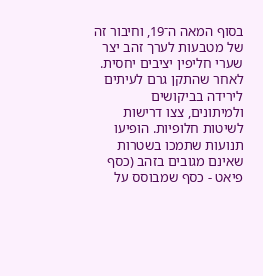בסוף המאה ה־19, וחיבור זה של מטבעות לערך זהב יצר שערי חליפין יציבים יחסית.
לאחר שהתקן גרם לעיתים לירידה בביקושים ולמיתונים, צצו דרישות לשיטות חלופיות. הופיעו תנועות שתמכו בשטרות שאינם מגובים בזהב (כסף פיאט - כסף שמבוסס על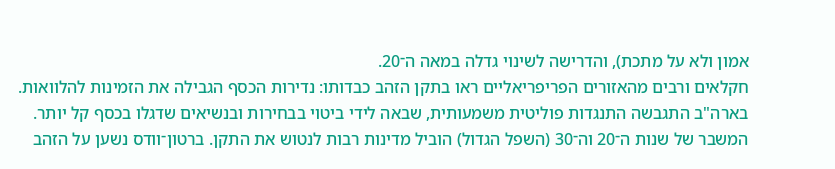אמון ולא על מתכת), והדרישה לשינוי גדלה במאה ה־20.
חקלאים ורבים מהאזורים הפריפריאליים ראו בתקן הזהב כבדותו: נדירות הכסף הגבילה את הזמינות להלוואות. בארה"ב התגבשה התנגדות פוליטית משמעותית, שבאה לידי ביטוי בבחירות ובנשיאים שדגלו בכסף קל יותר.
המשבר של שנות ה־20 וה־30 (השפל הגדול) הוביל מדינות רבות לנטוש את התקן. ברטון־וודס נשען על הזהב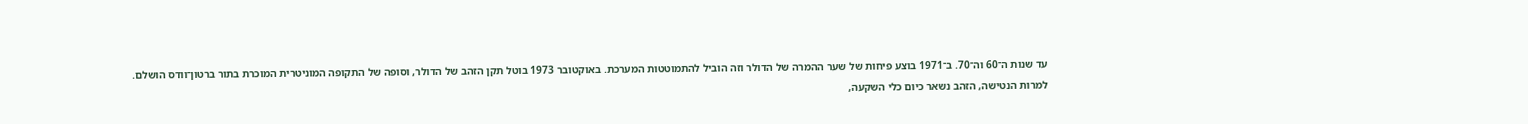עד שנות ה־60 וה־70. ב־1971 בוצע פיחות של שער ההמרה של הדולר וזה הוביל להתמוטטות המערכת. באוקטובר 1973 בוטל תקן הזהב של הדולר, וסופה של התקופה המוניטרית המוכרת בתור ברטון־וודס הושלם.
למרות הנטישה, הזהב נשאר כיום כלי השקעה,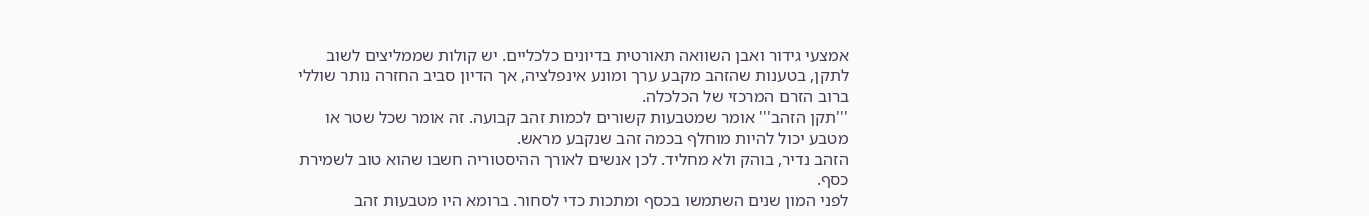אמצעי גידור ואבן השוואה תאורטית בדיונים כלכליים. יש קולות שממליצים לשוב לתקן, בטענות שהזהב מקבע ערך ומונע אינפלציה, אך הדיון סביב החזרה נותר שוללי ברוב הזרם המרכזי של הכלכלה.
'''תקן הזהב''' אומר שמטבעות קשורים לכמות זהב קבועה. זה אומר שכל שטר או מטבע יכול להיות מוחלף בכמה זהב שנקבע מראש.
הזהב נדיר, בוהק ולא מחליד. לכן אנשים לאורך ההיסטוריה חשבו שהוא טוב לשמירת כסף.
לפני המון שנים השתמשו בכסף ומתכות כדי לסחור. ברומא היו מטבעות זהב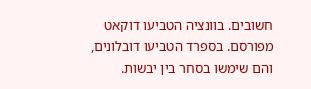חשובים. בוונציה הטביעו דוקאט מפורסם. בספרד הטביעו דובלונים, והם שימשו בסחר בין יבשות.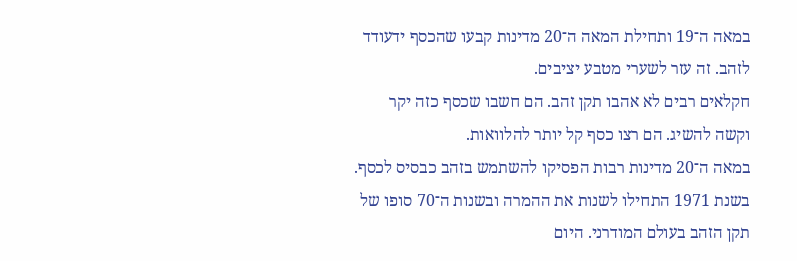במאה ה־19 ותחילת המאה ה־20 מדינות קבעו שהכסף ידעודד לזהב. זה עזר לשערי מטבע יציבים.
חקלאים רבים לא אהבו תקן זהב. הם חשבו שכסף כזה יקר וקשה להשיג. הם רצו כסף קל יותר להלוואות.
במאה ה־20 מדינות רבות הפסיקו להשתמש בזהב כבסיס לכסף. בשנת 1971 התחילו לשנות את ההמרה ובשנות ה־70 סופו של תקן הזהב בעולם המודרני. היום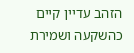הזהב עדיין קיים כהשקעה ושמירת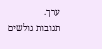ערך.
תגובות גולשים